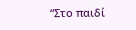“Στο παιδί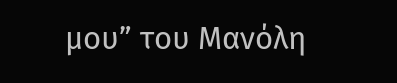μου” του Μανόλη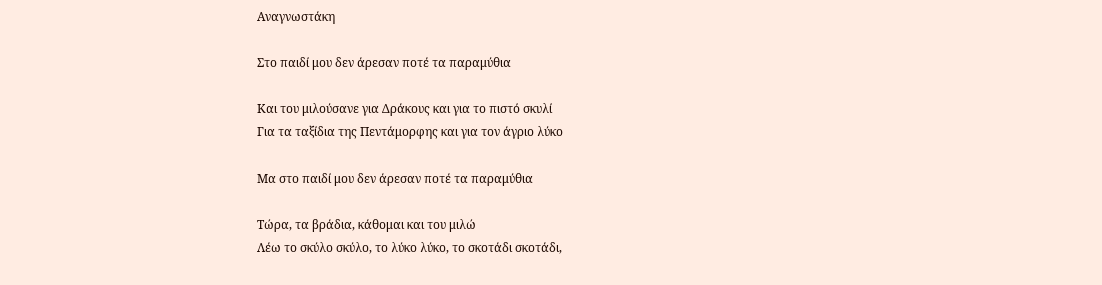Αναγνωστάκη

Στο παιδί μου δεν άρεσαν ποτέ τα παραμύθια

Και του μιλούσανε για Δράκους και για το πιστό σκυλί
Για τα ταξίδια της Πεντάμορφης και για τον άγριο λύκο

Μα στο παιδί μου δεν άρεσαν ποτέ τα παραμύθια

Τώρα, τα βράδια, κάθομαι και του μιλώ
Λέω το σκύλο σκύλο, το λύκο λύκο, το σκοτάδι σκοτάδι,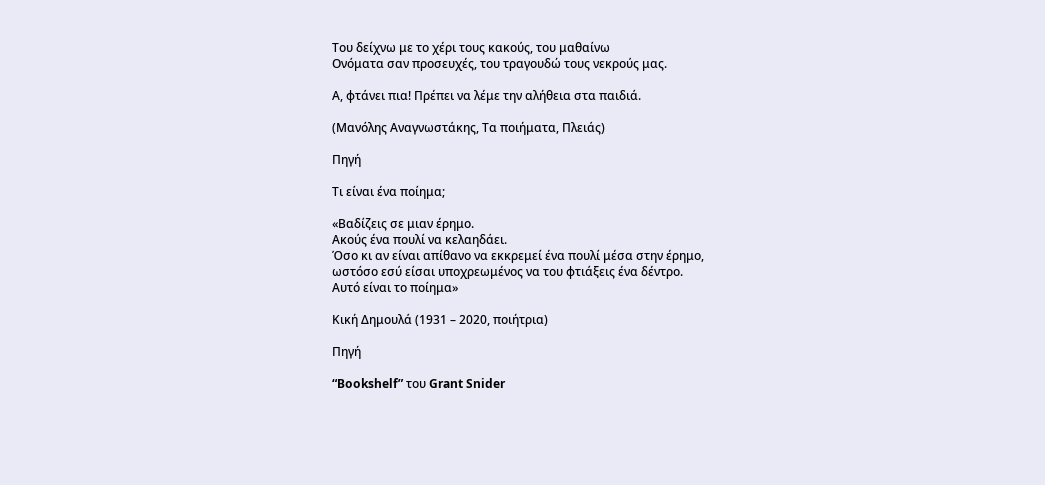Του δείχνω με το χέρι τους κακούς, του μαθαίνω
Oνόματα σαν προσευχές, του τραγουδώ τους νεκρούς μας.

Α, φτάνει πια! Πρέπει να λέμε την αλήθεια στα παιδιά.

(Μανόλης Αναγνωστάκης, Τα ποιήματα, Πλειάς)

Πηγή

Τι είναι ένα ποίημα;

«Βαδίζεις σε μιαν έρημο.
Ακούς ένα πουλί να κελαηδάει.
Όσο κι αν είναι απίθανο να εκκρεμεί ένα πουλί μέσα στην έρημο,
ωστόσο εσύ είσαι υποχρεωμένος να του φτιάξεις ένα δέντρο.
Αυτό είναι το ποίημα»

Κική Δημουλά (1931 – 2020, ποιήτρια)

Πηγή

“Bookshelf” του Grant Snider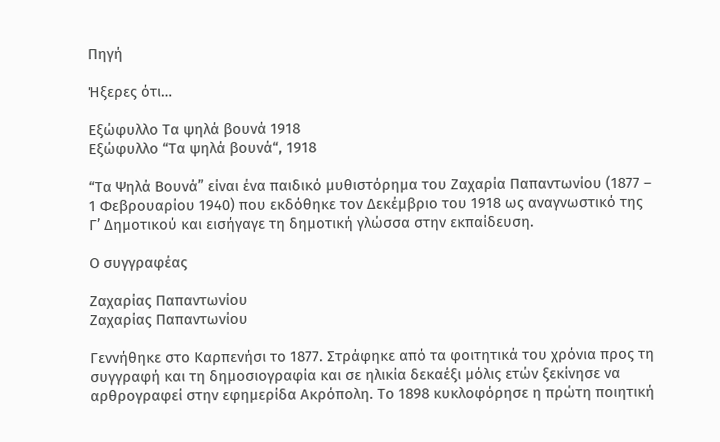Πηγή

Ήξερες ότι…

Εξώφυλλο Τα ψηλά βουνά 1918
Εξώφυλλο “Τα ψηλά βουνά“, 1918

“Τα Ψηλά Βουνά” είναι ένα παιδικό μυθιστόρημα του Ζαχαρία Παπαντωνίου (1877 – 1 Φεβρουαρίου 1940) που εκδόθηκε τον Δεκέμβριο του 1918 ως αναγνωστικό της Γ’ Δημοτικού και εισήγαγε τη δημοτική γλώσσα στην εκπαίδευση.

Ο συγγραφέας

Ζαχαρίας Παπαντωνίου
Ζαχαρίας Παπαντωνίου

Γεννήθηκε στο Καρπενήσι το 1877. Στράφηκε από τα φοιτητικά του χρόνια προς τη συγγραφή και τη δημοσιογραφία και σε ηλικία δεκαέξι μόλις ετών ξεκίνησε να αρθρογραφεί στην εφημερίδα Ακρόπολη. Το 1898 κυκλοφόρησε η πρώτη ποιητική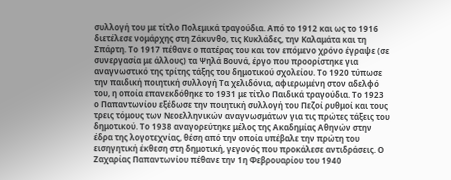συλλογή του με τίτλο Πολεμικά τραγούδια. Από το 1912 και ως το 1916 διετέλεσε νομάρχης στη Ζάκυνθο, τις Κυκλάδες, την Καλαμάτα και τη Σπάρτη. Το 1917 πέθανε ο πατέρας του και τον επόμενο χρόνο έγραψε (σε συνεργασία με άλλους) τα Ψηλά Βουνά, έργο που προορίστηκε για αναγνωστικό της τρίτης τάξης του δημοτικού σχολείου. Το 1920 τύπωσε την παιδική ποιητική συλλογή Τα χελιδόνια, αφιερωμένη στον αδελφό του, η οποία επανεκδόθηκε το 1931 με τίτλο Παιδικά τραγούδια. Το 1923 ο Παπαντωνίου εξέδωσε την ποιητική συλλογή του Πεζοί ρυθμοί και τους τρεις τόμους των Νεοελληνικών αναγνωσμάτων για τις πρώτες τάξεις του δημοτικού. Το 1938 αναγορεύτηκε μέλος της Ακαδημίας Αθηνών στην έδρα της λογοτεχνίας, θέση από την οποία υπέβαλε την πρώτη του εισηγητική έκθεση στη δημοτική, γεγονός που προκάλεσε αντιδράσεις. Ο Ζαχαρίας Παπαντωνίου πέθανε την 1η Φεβρουαρίου του 1940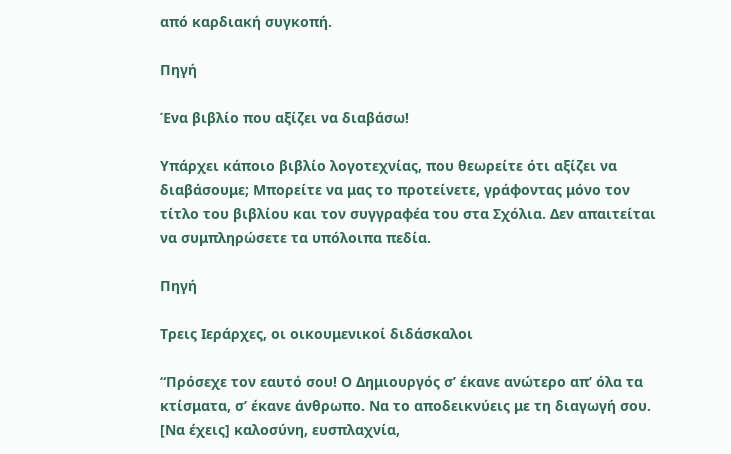από καρδιακή συγκοπή.

Πηγή

Ένα βιβλίο που αξίζει να διαβάσω!

Υπάρχει κάποιο βιβλίο λογοτεχνίας, που θεωρείτε ότι αξίζει να διαβάσουμε; Μπορείτε να μας το προτείνετε, γράφοντας μόνο τον τίτλο του βιβλίου και τον συγγραφέα του στα Σχόλια. Δεν απαιτείται να συμπληρώσετε τα υπόλοιπα πεδία.

Πηγή

Τρεις Ιεράρχες, οι οικουμενικοί διδάσκαλοι

“Πρόσεχε τον εαυτό σου! Ο Δημιουργός σ’ έκανε ανώτερο απ’ όλα τα κτίσματα, σ’ έκανε άνθρωπο. Να το αποδεικνύεις με τη διαγωγή σου. [Να έχεις] καλοσύνη, ευσπλαχνία,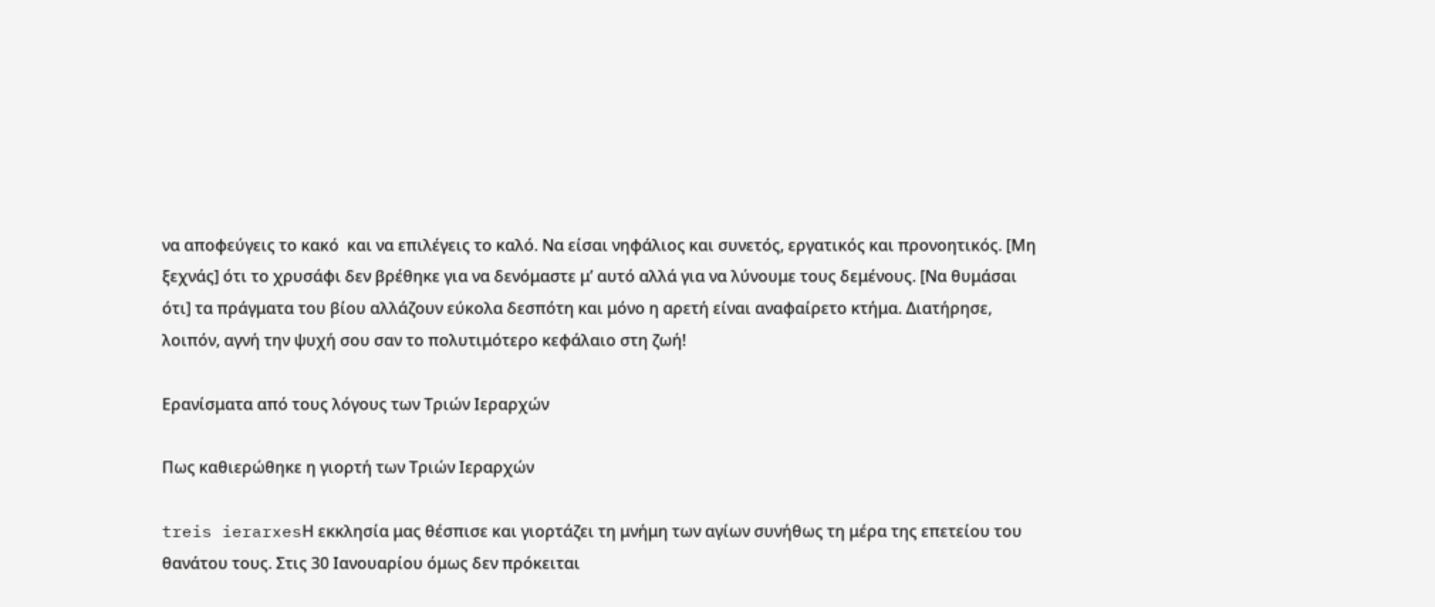να αποφεύγεις το κακό  και να επιλέγεις το καλό. Να είσαι νηφάλιος και συνετός, εργατικός και προνοητικός. [Μη ξεχνάς] ότι το χρυσάφι δεν βρέθηκε για να δενόμαστε μ’ αυτό αλλά για να λύνουμε τους δεμένους. [Να θυμάσαι ότι] τα πράγματα του βίου αλλάζουν εύκολα δεσπότη και μόνο η αρετή είναι αναφαίρετο κτήμα. Διατήρησε, λοιπόν, αγνή την ψυχή σου σαν το πολυτιμότερο κεφάλαιο στη ζωή!

Ερανίσματα από τους λόγους των Τριών Ιεραρχών

Πως καθιερώθηκε η γιορτή των Τριών Ιεραρχών

treis ierarxesΗ εκκλησία μας θέσπισε και γιορτάζει τη μνήμη των αγίων συνήθως τη μέρα της επετείου του θανάτου τους. Στις 30 Ιανουαρίου όμως δεν πρόκειται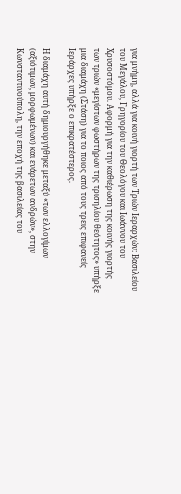για μνήμη, αλλά για κοινή γιορτή των Τριών Ιεραρχών: Βασιλείου του Μεγάλου, Γρηγορίου του Θεολόγου και Ιωάννου του Χρυσοστόμου. Αφορμή για την καθιέρωση της κοινής γιορτής των τριών «μεγίστων φωστήρων της τρισηλίου θεότητος» υπήρξε μια διαμάχη (Στάση) για το ποιος από τους τρεις επιφανείς Ιεράρχες υπήρξε ο επικρατέστερος.

Η διαμάχη αυτή δημιουργήθηκε μεταξύ «των ελλογίμων (αξιότιμων, μορφωμένων) και ενάρετων ανδρών», στην Κωνσταντινούπολη, την εποχή της βασιλείας του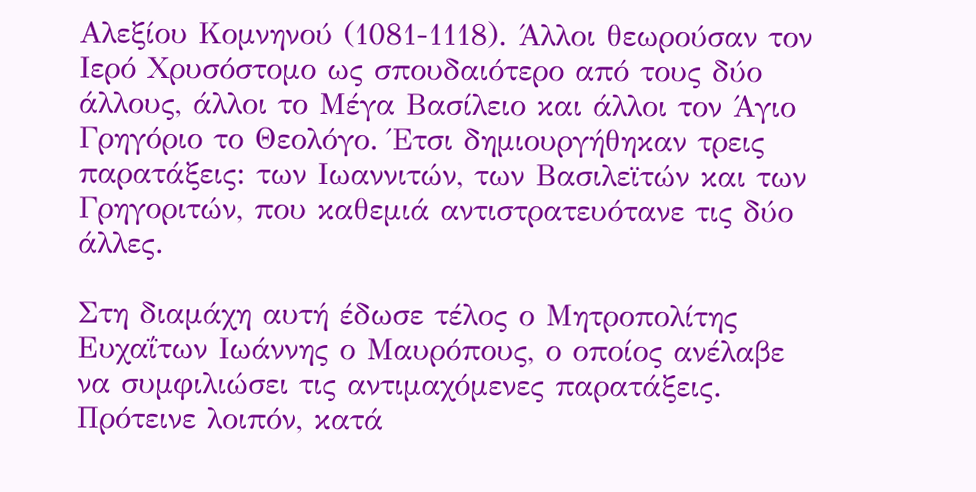Αλεξίου Κομνηνού (1081-1118). Άλλοι θεωρούσαν τον Ιερό Χρυσόστομο ως σπουδαιότερο από τους δύο άλλους, άλλοι το Μέγα Βασίλειο και άλλοι τον Άγιο Γρηγόριο το Θεολόγο. Έτσι δημιουργήθηκαν τρεις παρατάξεις: των Ιωαννιτών, των Βασιλεϊτών και των Γρηγοριτών, που καθεμιά αντιστρατευότανε τις δύο άλλες.

Στη διαμάχη αυτή έδωσε τέλος ο Μητροπολίτης Ευχαΐτων Ιωάννης ο Μαυρόπους, ο οποίος ανέλαβε να συμφιλιώσει τις αντιμαχόμενες παρατάξεις. Πρότεινε λοιπόν, κατά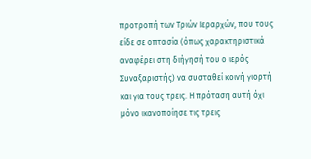προτροπή των Τριών Ιεραρχών, που τους είδε σε οπτασία (όπως χαρακτηριστικά αναφέρει στη διήγησή του ο ιερός Συναξαριστής) να συσταθεί κοινή γιορτή και για τους τρεις. Η πρόταση αυτή όχι μόνο ικανοποίησε τις τρεις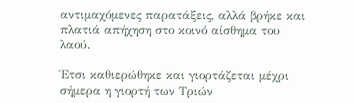αντιμαχόμενες παρατάξεις, αλλά βρήκε και πλατιά απήχηση στο κοινό αίσθημα του λαού.

Έτσι καθιερώθηκε και γιορτάζεται μέχρι σήμερα η γιορτή των Τριών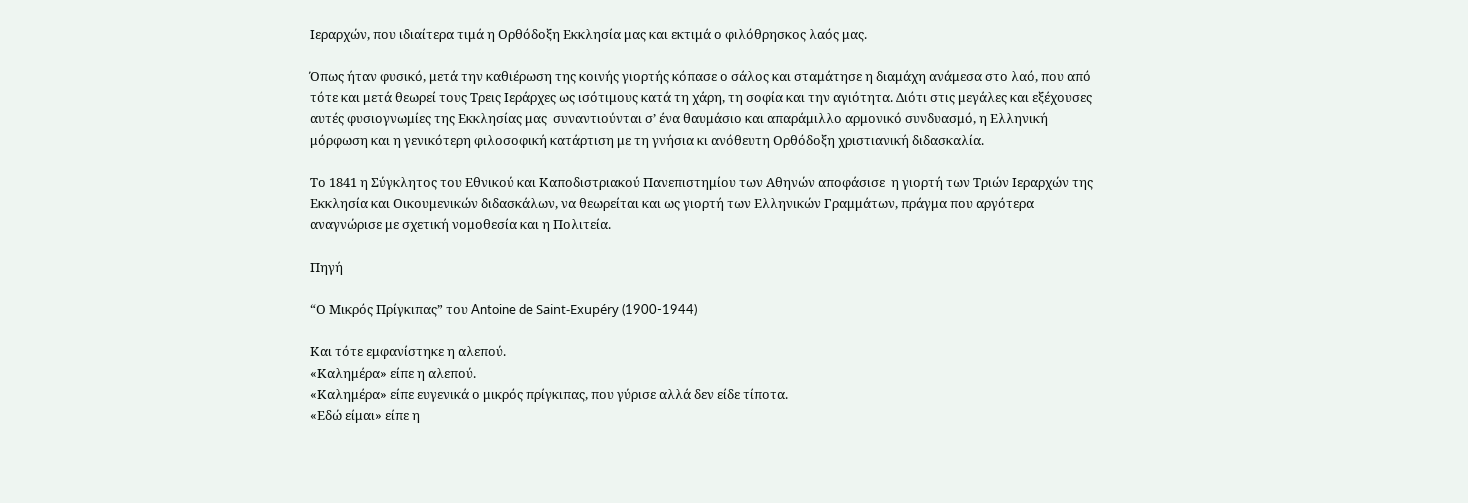Ιεραρχών, που ιδιαίτερα τιμά η Ορθόδοξη Εκκλησία μας και εκτιμά ο φιλόθρησκος λαός μας.

Όπως ήταν φυσικό, μετά την καθιέρωση της κοινής γιορτής κόπασε ο σάλος και σταμάτησε η διαμάχη ανάμεσα στο λαό, που από τότε και μετά θεωρεί τους Τρεις Ιεράρχες ως ισότιμους κατά τη χάρη, τη σοφία και την αγιότητα. Διότι στις μεγάλες και εξέχουσες αυτές φυσιογνωμίες της Εκκλησίας μας  συναντιούνται σ’ ένα θαυμάσιο και απαράμιλλο αρμονικό συνδυασμό, η Ελληνική μόρφωση και η γενικότερη φιλοσοφική κατάρτιση με τη γνήσια κι ανόθευτη Ορθόδοξη χριστιανική διδασκαλία.

Το 1841 η Σύγκλητος του Εθνικού και Καποδιστριακού Πανεπιστημίου των Αθηνών αποφάσισε  η γιορτή των Τριών Ιεραρχών της Εκκλησία και Οικουμενικών διδασκάλων, να θεωρείται και ως γιορτή των Ελληνικών Γραμμάτων, πράγμα που αργότερα αναγνώρισε με σχετική νομοθεσία και η Πολιτεία.

Πηγή

“Ο Μικρός Πρίγκιπας” του Antoine de Saint-Exupéry (1900-1944)

Και τότε εμφανίστηκε η αλεπού.
«Καλημέρα» είπε η αλεπού.
«Καλημέρα» είπε ευγενικά ο μικρός πρίγκιπας, που γύρισε αλλά δεν είδε τίποτα.
«Εδώ είμαι» είπε η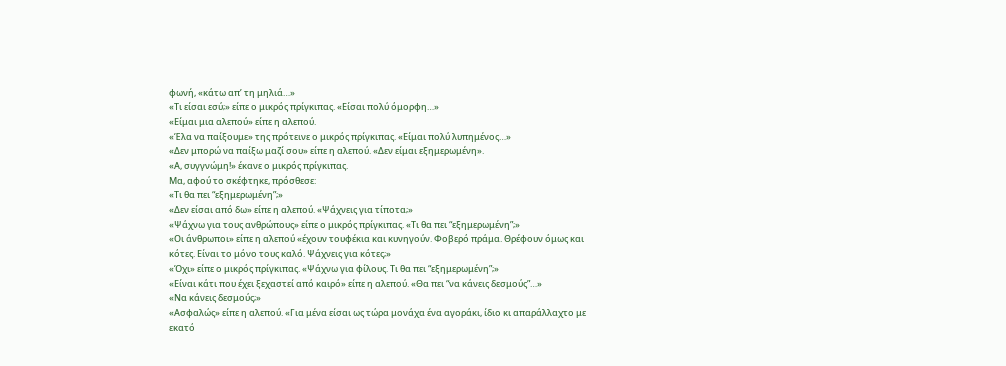φωνή, «κάτω απ’ τη μηλιά…»
«Τι είσαι εσύ;» είπε ο μικρός πρίγκιπας. «Είσαι πολύ όμορφη…»
«Είμαι μια αλεπού» είπε η αλεπού.
«Έλα να παίξουμε» της πρότεινε ο μικρός πρίγκιπας. «Είμαι πολύ λυπημένος…»
«Δεν μπορώ να παίξω μαζί σου» είπε η αλεπού. «Δεν είμαι εξημερωμένη».
«Α, συγγνώμη!» έκανε ο μικρός πρίγκιπας.
Μα, αφού το σκέφτηκε, πρόσθεσε:
«Τι θα πει “εξημερωμένη”;»
«Δεν είσαι από δω» είπε η αλεπού. «Ψάχνεις για τίποτα;»
«Ψάχνω για τους ανθρώπους» είπε ο μικρός πρίγκιπας. «Τι θα πει “εξημερωμένη”;»
«Οι άνθρωποι» είπε η αλεπού «έχουν τουφέκια και κυνηγούν. Φοβερό πράμα. Θρέφουν όμως και κότες. Είναι το μόνο τους καλό. Ψάχνεις για κότες;»
«Όχι» είπε ο μικρός πρίγκιπας. «Ψάχνω για φίλους. Τι θα πει “εξημερωμένη”;»
«Είναι κάτι που έχει ξεχαστεί από καιρό» είπε η αλεπού. «Θα πει “να κάνεις δεσμούς”…»
«Να κάνεις δεσμούς;»
«Ασφαλώς» είπε η αλεπού. «Για μένα είσαι ως τώρα μονάχα ένα αγοράκι, ίδιο κι απαράλλαχτο με εκατό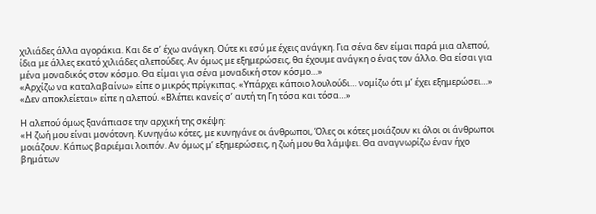χιλιάδες άλλα αγοράκια. Και δε σ’ έχω ανάγκη. Ούτε κι εσύ με έχεις ανάγκη. Για σένα δεν είμαι παρά μια αλεπού, ίδια με άλλες εκατό χιλιάδες αλεπούδες. Αν όμως με εξημερώσεις, θα έχουμε ανάγκη ο ένας τον άλλο. Θα είσαι για μένα μοναδικός στον κόσμο. Θα είμαι για σένα μοναδική στον κόσμο…»
«Αρχίζω να καταλαβαίνω» είπε ο μικρός πρίγκιπας. «Υπάρχει κάποιο λουλούδι… νομίζω ότι μ’ έχει εξημερώσει…»
«Δεν αποκλείεται» είπε η αλεπού. «Βλέπει κανείς σ’ αυτή τη Γη τόσα και τόσα…»

Η αλεπού όμως ξανάπιασε την αρχική της σκέψη:
«Η ζωή μου είναι μονότονη. Κυνηγάω κότες, με κυνηγάνε οι άνθρωποι, Όλες οι κότες μοιάζουν κι όλοι οι άνθρωποι μοιάζουν. Κάπως βαριέμαι λοιπόν. Αν όμως μ’ εξημερώσεις, η ζωή μου θα λάμψει. Θα αναγνωρίζω έναν ήχο βημάτων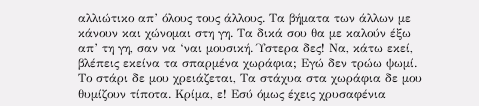αλλιώτικο απ’ όλους τους άλλους. Τα βήματα των άλλων με κάνουν και χώνομαι στη γη. Τα δικά σου θα με καλούν έξω απ’ τη γη, σαν να ‘ναι μουσική. Ύστερα δες! Να, κάτω εκεί, βλέπεις εκείνα τα σπαρμένα χωράφια; Εγώ δεν τρώω ψωμί. Το στάρι δε μου χρειάζεται, Τα στάχυα στα χωράφια δε μου θυμίζουν τίποτα. Κρίμα, ε! Εσύ όμως έχεις χρυσαφένια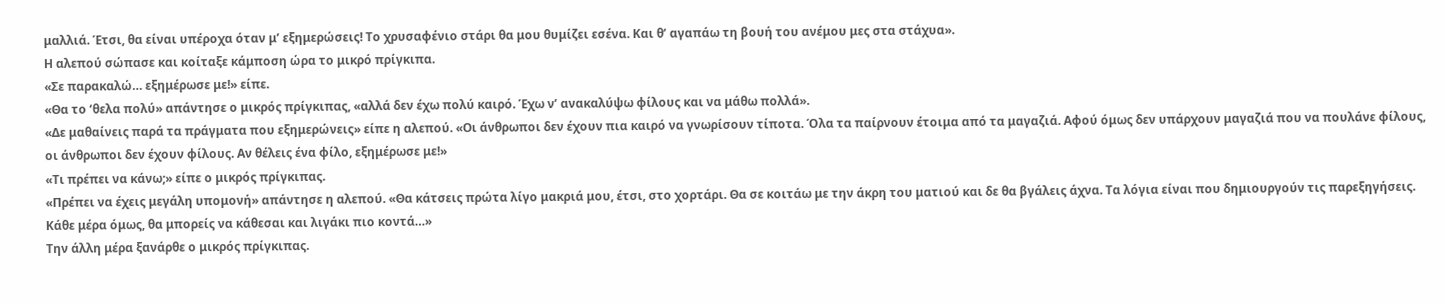μαλλιά. Έτσι, θα είναι υπέροχα όταν μ’ εξημερώσεις! Το χρυσαφένιο στάρι θα μου θυμίζει εσένα. Και θ’ αγαπάω τη βουή του ανέμου μες στα στάχυα».
Η αλεπού σώπασε και κοίταξε κάμποση ώρα το μικρό πρίγκιπα.
«Σε παρακαλώ… εξημέρωσε με!» είπε.
«Θα το ‘θελα πολύ» απάντησε ο μικρός πρίγκιπας, «αλλά δεν έχω πολύ καιρό. Έχω ν’ ανακαλύψω φίλους και να μάθω πολλά».
«Δε μαθαίνεις παρά τα πράγματα που εξημερώνεις» είπε η αλεπού. «Οι άνθρωποι δεν έχουν πια καιρό να γνωρίσουν τίποτα. Όλα τα παίρνουν έτοιμα από τα μαγαζιά. Αφού όμως δεν υπάρχουν μαγαζιά που να πουλάνε φίλους, οι άνθρωποι δεν έχουν φίλους. Αν θέλεις ένα φίλο, εξημέρωσε με!»
«Τι πρέπει να κάνω;» είπε ο μικρός πρίγκιπας.
«Πρέπει να έχεις μεγάλη υπομονή» απάντησε η αλεπού. «Θα κάτσεις πρώτα λίγο μακριά μου, έτσι, στο χορτάρι. Θα σε κοιτάω με την άκρη του ματιού και δε θα βγάλεις άχνα. Τα λόγια είναι που δημιουργούν τις παρεξηγήσεις. Κάθε μέρα όμως, θα μπορείς να κάθεσαι και λιγάκι πιο κοντά…»
Την άλλη μέρα ξανάρθε ο μικρός πρίγκιπας.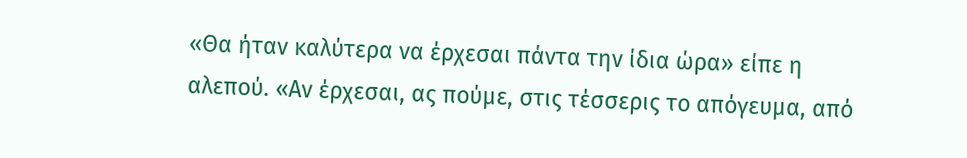«Θα ήταν καλύτερα να έρχεσαι πάντα την ίδια ώρα» είπε η αλεπού. «Αν έρχεσαι, ας πούμε, στις τέσσερις το απόγευμα, από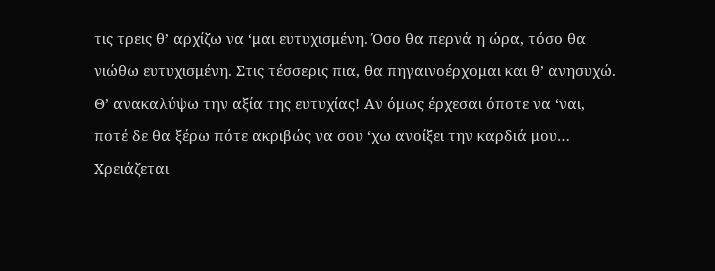τις τρεις θ’ αρχίζω να ‘μαι ευτυχισμένη. Όσο θα περνά η ώρα, τόσο θα νιώθω ευτυχισμένη. Στις τέσσερις πια, θα πηγαινοέρχομαι και θ’ ανησυχώ. Θ’ ανακαλύψω την αξία της ευτυχίας! Αν όμως έρχεσαι όποτε να ‘ναι, ποτέ δε θα ξέρω πότε ακριβώς να σου ‘χω ανοίξει την καρδιά μου… Χρειάζεται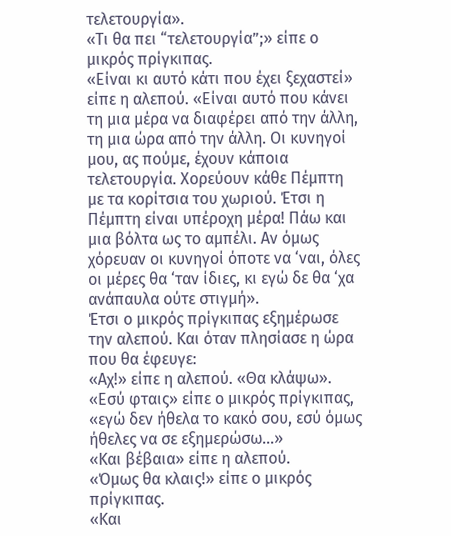τελετουργία».
«Τι θα πει “τελετουργία”;» είπε ο μικρός πρίγκιπας.
«Είναι κι αυτό κάτι που έχει ξεχαστεί» είπε η αλεπού. «Είναι αυτό που κάνει τη μια μέρα να διαφέρει από την άλλη, τη μια ώρα από την άλλη. Οι κυνηγοί μου, ας πούμε, έχουν κάποια τελετουργία. Χορεύουν κάθε Πέμπτη με τα κορίτσια του χωριού. Έτσι η Πέμπτη είναι υπέροχη μέρα! Πάω και μια βόλτα ως το αμπέλι. Αν όμως χόρευαν οι κυνηγοί όποτε να ‘ναι, όλες οι μέρες θα ‘ταν ίδιες, κι εγώ δε θα ‘χα ανάπαυλα ούτε στιγμή».
Έτσι ο μικρός πρίγκιπας εξημέρωσε την αλεπού. Και όταν πλησίασε η ώρα που θα έφευγε:
«Αχ!» είπε η αλεπού. «Θα κλάψω».
«Εσύ φταις» είπε ο μικρός πρίγκιπας, «εγώ δεν ήθελα το κακό σου, εσύ όμως ήθελες να σε εξημερώσω…»
«Και βέβαια» είπε η αλεπού.
«Όμως θα κλαις!» είπε ο μικρός πρίγκιπας.
«Και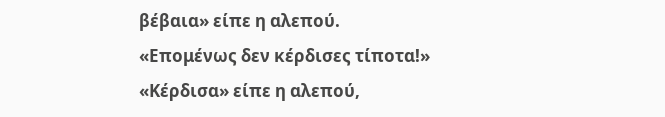βέβαια» είπε η αλεπού.
«Επομένως δεν κέρδισες τίποτα!»
«Κέρδισα» είπε η αλεπού,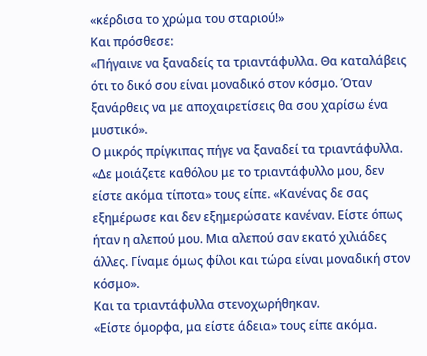«κέρδισα το χρώμα του σταριού!»
Και πρόσθεσε:
«Πήγαινε να ξαναδείς τα τριαντάφυλλα. Θα καταλάβεις ότι το δικό σου είναι μοναδικό στον κόσμο. Όταν ξανάρθεις να με αποχαιρετίσεις θα σου χαρίσω ένα μυστικό».
Ο μικρός πρίγκιπας πήγε να ξαναδεί τα τριαντάφυλλα.
«Δε μοιάζετε καθόλου με το τριαντάφυλλο μου, δεν είστε ακόμα τίποτα» τους είπε. «Κανένας δε σας εξημέρωσε και δεν εξημερώσατε κανέναν. Είστε όπως ήταν η αλεπού μου. Μια αλεπού σαν εκατό χιλιάδες άλλες. Γίναμε όμως φίλοι και τώρα είναι μοναδική στον κόσμο».
Και τα τριαντάφυλλα στενοχωρήθηκαν.
«Είστε όμορφα, μα είστε άδεια» τους είπε ακόμα.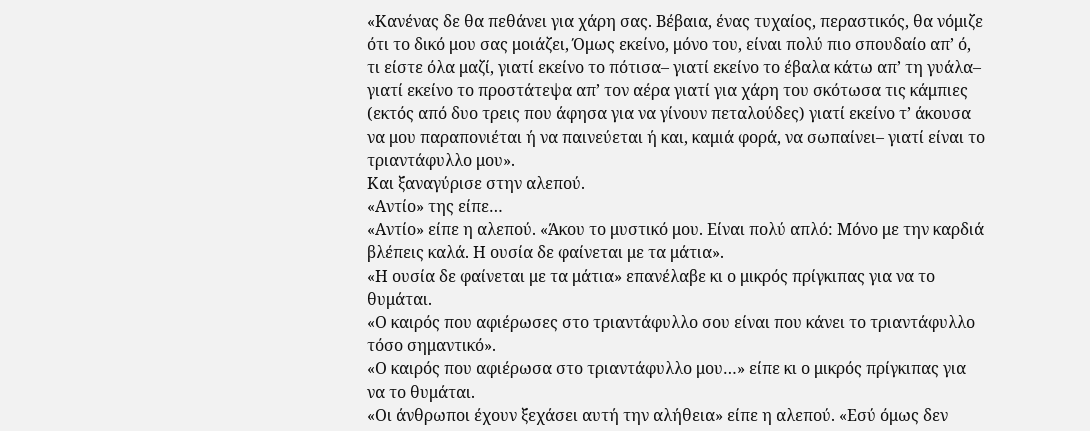«Κανένας δε θα πεθάνει για χάρη σας. Βέβαια, ένας τυχαίος, περαστικός, θα νόμιζε ότι το δικό μου σας μοιάζει, Όμως εκείνο, μόνο του, είναι πολύ πιο σπουδαίο απ’ ό, τι είστε όλα μαζί, γιατί εκείνο το πότισα– γιατί εκείνο το έβαλα κάτω απ’ τη γυάλα– γιατί εκείνο το προστάτεψα απ’ τον αέρα γιατί για χάρη του σκότωσα τις κάμπιες (εκτός από δυο τρεις που άφησα για να γίνουν πεταλούδες) γιατί εκείνο τ’ άκουσα να μου παραπονιέται ή να παινεύεται ή και, καμιά φορά, να σωπαίνει– γιατί είναι το τριαντάφυλλο μου».
Και ξαναγύρισε στην αλεπού.
«Αντίο» της είπε…
«Αντίο» είπε η αλεπού. «Άκου το μυστικό μου. Είναι πολύ απλό: Μόνο με την καρδιά βλέπεις καλά. Η ουσία δε φαίνεται με τα μάτια».
«Η ουσία δε φαίνεται με τα μάτια» επανέλαβε κι ο μικρός πρίγκιπας για να το θυμάται.
«Ο καιρός που αφιέρωσες στο τριαντάφυλλο σου είναι που κάνει το τριαντάφυλλο τόσο σημαντικό».
«Ο καιρός που αφιέρωσα στο τριαντάφυλλο μου…» είπε κι ο μικρός πρίγκιπας για να το θυμάται.
«Οι άνθρωποι έχουν ξεχάσει αυτή την αλήθεια» είπε η αλεπού. «Εσύ όμως δεν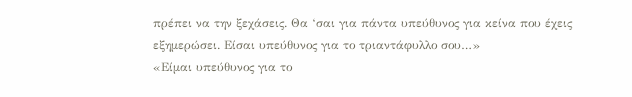πρέπει να την ξεχάσεις. Θα ‘σαι για πάντα υπεύθυνος για κείνα που έχεις εξημερώσει. Είσαι υπεύθυνος για το τριαντάφυλλο σου…»
«Είμαι υπεύθυνος για το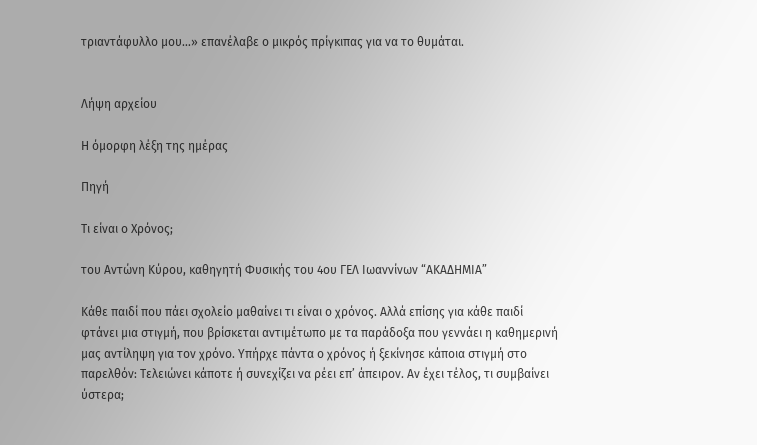τριαντάφυλλο μου…» επανέλαβε ο μικρός πρίγκιπας για να το θυμάται.


Λήψη αρχείου

Η όμορφη λέξη της ημέρας

Πηγή

Τι είναι ο Χρόνος;

του Αντώνη Κύρου, καθηγητή Φυσικής του 4ου ΓΕΛ Ιωαννίνων “ΑΚΑΔΗΜΙΑ”

Κάθε παιδί που πάει σχολείο μαθαίνει τι είναι ο χρόνος. Αλλά επίσης για κάθε παιδί φτάνει μια στιγμή, που βρίσκεται αντιμέτωπο με τα παράδοξα που γεννάει η καθημερινή μας αντίληψη για τον χρόνο. Υπήρχε πάντα ο χρόνος ή ξεκίνησε κάποια στιγμή στο παρελθόν: Τελειώνει κάποτε ή συνεχίζει να ρέει επ’ άπειρον. Αν έχει τέλος, τι συμβαίνει ύστερα;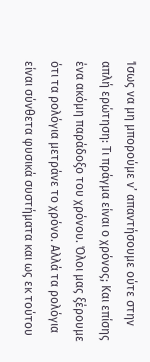Ίσως να μη μπορούμε ν’ απαντήσουμε ούτε στην απλή ερώτηση: Τι πράγμα είναι ο χρόνος; Και επίσης ένα ακόμη παράδοξο του χρόνου. Όλοι μας ξέρουμε ότι τα ρολόγια μετράνε το χρόνο. Αλλά τα ρολόγια είναι σύνθετα φυσικά συστήματα και ως εκ τούτου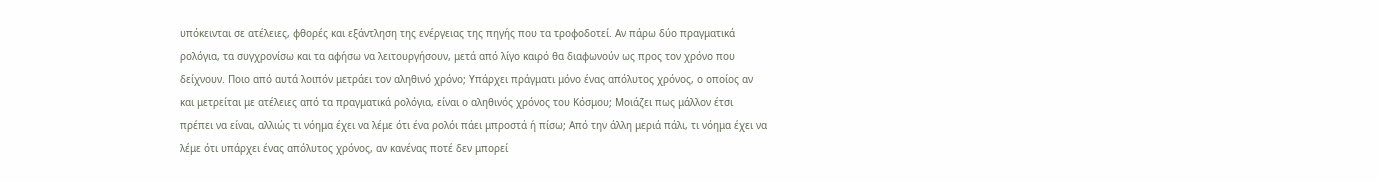υπόκεινται σε ατέλειες, φθορές και εξάντληση της ενέργειας της πηγής που τα τροφοδοτεί. Αν πάρω δύο πραγματικά ρολόγια, τα συγχρονίσω και τα αφήσω να λειτουργήσουν, μετά από λίγο καιρό θα διαφωνούν ως προς τον χρόνο που δείχνουν. Ποιο από αυτά λοιπόν μετράει τον αληθινό χρόνο; Υπάρχει πράγματι μόνο ένας απόλυτος χρόνος, ο οποίος αν και μετρείται με ατέλειες από τα πραγματικά ρολόγια, είναι ο αληθινός χρόνος του Κόσμου; Μοιάζει πως μάλλον έτσι πρέπει να είναι, αλλιώς τι νόημα έχει να λέμε ότι ένα ρολόι πάει μπροστά ή πίσω; Από την άλλη μεριά πάλι, τι νόημα έχει να λέμε ότι υπάρχει ένας απόλυτος χρόνος, αν κανένας ποτέ δεν μπορεί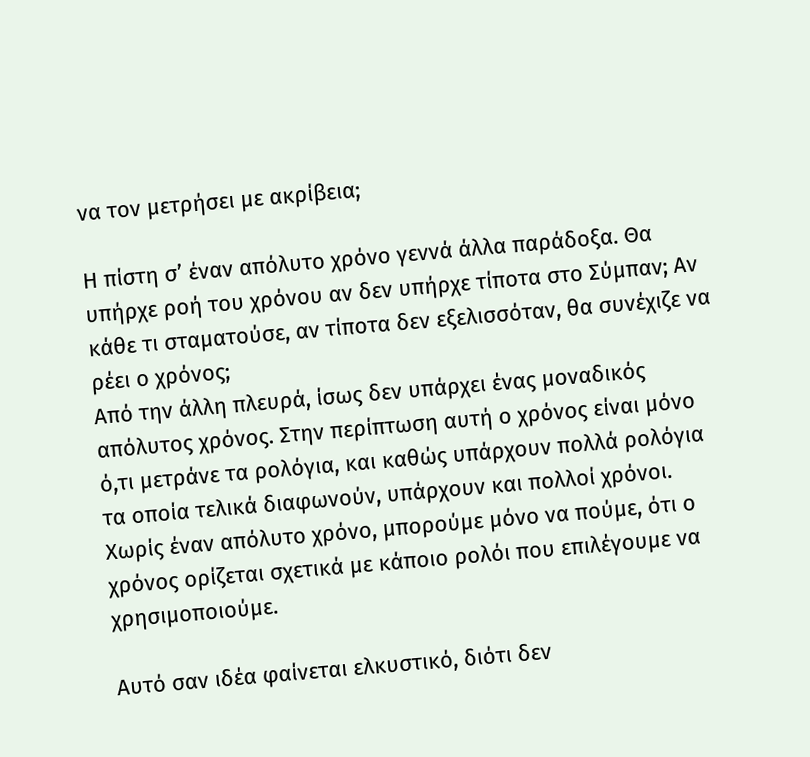να τον μετρήσει με ακρίβεια;

Η πίστη σ’ έναν απόλυτο χρόνο γεννά άλλα παράδοξα. Θα υπήρχε ροή του χρόνου αν δεν υπήρχε τίποτα στο Σύμπαν; Αν κάθε τι σταματούσε, αν τίποτα δεν εξελισσόταν, θα συνέχιζε να ρέει ο χρόνος;
Από την άλλη πλευρά, ίσως δεν υπάρχει ένας μοναδικός απόλυτος χρόνος. Στην περίπτωση αυτή ο χρόνος είναι μόνο ό,τι μετράνε τα ρολόγια, και καθώς υπάρχουν πολλά ρολόγια τα οποία τελικά διαφωνούν, υπάρχουν και πολλοί χρόνοι. Χωρίς έναν απόλυτο χρόνο, μπορούμε μόνο να πούμε, ότι ο χρόνος ορίζεται σχετικά με κάποιο ρολόι που επιλέγουμε να χρησιμοποιούμε.

Αυτό σαν ιδέα φαίνεται ελκυστικό, διότι δεν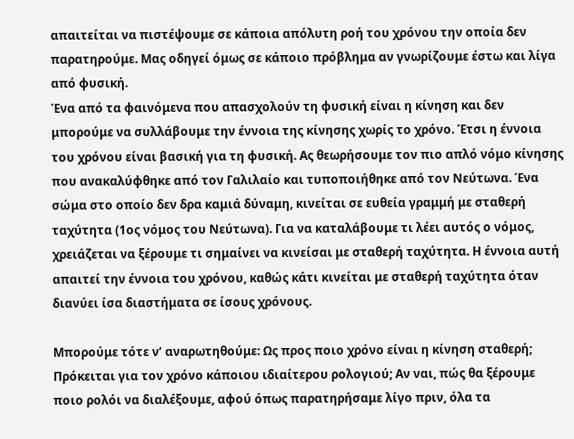απαιτείται να πιστέψουμε σε κάποια απόλυτη ροή του χρόνου την οποία δεν παρατηρούμε. Μας οδηγεί όμως σε κάποιο πρόβλημα αν γνωρίζουμε έστω και λίγα από φυσική.
Ένα από τα φαινόμενα που απασχολούν τη φυσική είναι η κίνηση και δεν μπορούμε να συλλάβουμε την έννοια της κίνησης χωρίς το χρόνο. Έτσι η έννοια του χρόνου είναι βασική για τη φυσική. Ας θεωρήσουμε τον πιο απλό νόμο κίνησης που ανακαλύφθηκε από τον Γαλιλαίο και τυποποιήθηκε από τον Νεύτωνα. Ένα σώμα στο οποίο δεν δρα καμιά δύναμη, κινείται σε ευθεία γραμμή με σταθερή ταχύτητα (1ος νόμος του Νεύτωνα). Για να καταλάβουμε τι λέει αυτός ο νόμος, χρειάζεται να ξέρουμε τι σημαίνει να κινείσαι με σταθερή ταχύτητα. Η έννοια αυτή απαιτεί την έννοια του χρόνου, καθώς κάτι κινείται με σταθερή ταχύτητα όταν διανύει ίσα διαστήματα σε ίσους χρόνους.

Μπορούμε τότε ν’ αναρωτηθούμε: Ως προς ποιο χρόνο είναι η κίνηση σταθερή; Πρόκειται για τον χρόνο κάποιου ιδιαίτερου ρολογιού; Αν ναι, πώς θα ξέρουμε ποιο ρολόι να διαλέξουμε, αφού όπως παρατηρήσαμε λίγο πριν, όλα τα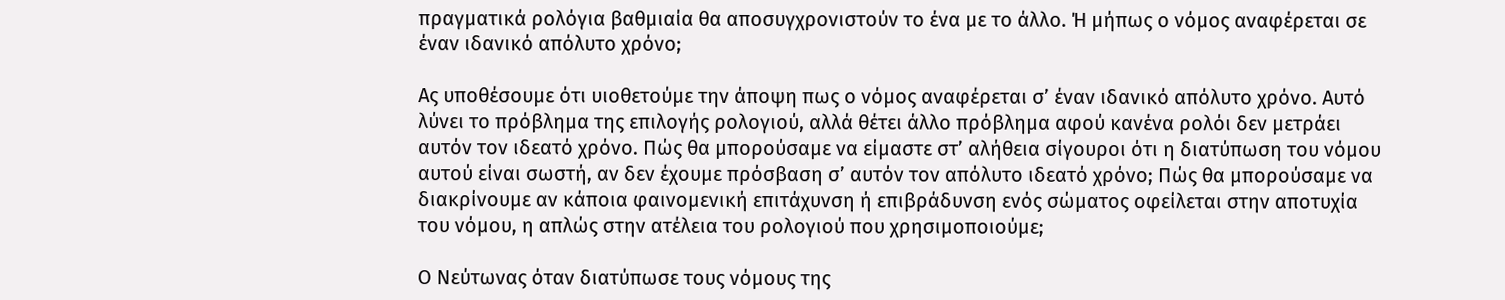πραγματικά ρολόγια βαθμιαία θα αποσυγχρονιστούν το ένα με το άλλο. Ή μήπως ο νόμος αναφέρεται σε έναν ιδανικό απόλυτο χρόνο;

Ας υποθέσουμε ότι υιοθετούμε την άποψη πως ο νόμος αναφέρεται σ’ έναν ιδανικό απόλυτο χρόνο. Αυτό λύνει το πρόβλημα της επιλογής ρολογιού, αλλά θέτει άλλο πρόβλημα αφού κανένα ρολόι δεν μετράει αυτόν τον ιδεατό χρόνο. Πώς θα μπορούσαμε να είμαστε στ’ αλήθεια σίγουροι ότι η διατύπωση του νόμου αυτού είναι σωστή, αν δεν έχουμε πρόσβαση σ’ αυτόν τον απόλυτο ιδεατό χρόνο; Πώς θα μπορούσαμε να διακρίνουμε αν κάποια φαινομενική επιτάχυνση ή επιβράδυνση ενός σώματος οφείλεται στην αποτυχία του νόμου, η απλώς στην ατέλεια του ρολογιού που χρησιμοποιούμε;

Ο Νεύτωνας όταν διατύπωσε τους νόμους της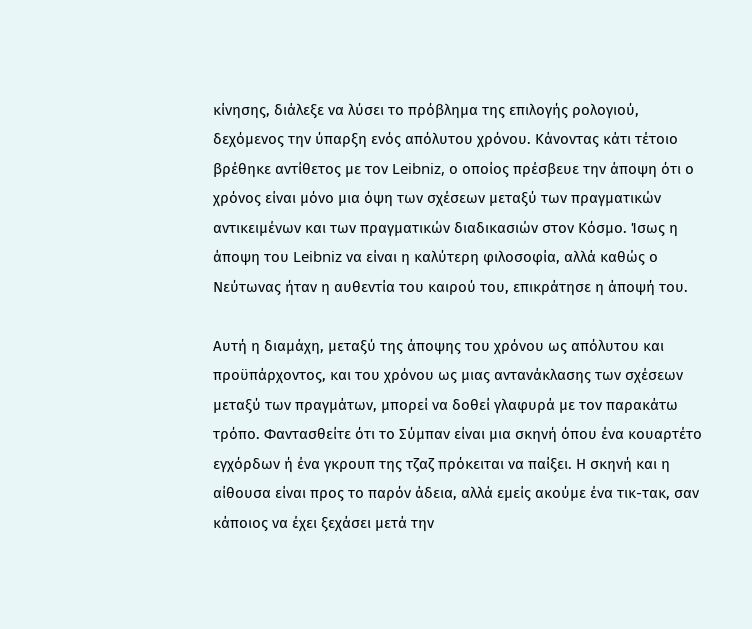κίνησης, διάλεξε να λύσει το πρόβλημα της επιλογής ρολογιού, δεχόμενος την ύπαρξη ενός απόλυτου χρόνου. Κάνοντας κάτι τέτοιο βρέθηκε αντίθετος με τον Leibniz, ο οποίος πρέσβευε την άποψη ότι ο χρόνος είναι μόνο μια όψη των σχέσεων μεταξύ των πραγματικών αντικειμένων και των πραγματικών διαδικασιών στον Κόσμο. Ίσως η άποψη του Leibniz να είναι η καλύτερη φιλοσοφία, αλλά καθώς ο Νεύτωνας ήταν η αυθεντία του καιρού του, επικράτησε η άποψή του.

Αυτή η διαμάχη, μεταξύ της άποψης του χρόνου ως απόλυτου και προϋπάρχοντος, και του χρόνου ως μιας αντανάκλασης των σχέσεων μεταξύ των πραγμάτων, μπορεί να δοθεί γλαφυρά με τον παρακάτω τρόπο. Φαντασθείτε ότι το Σύμπαν είναι μια σκηνή όπου ένα κουαρτέτο εγχόρδων ή ένα γκρουπ της τζαζ πρόκειται να παίξει. Η σκηνή και η αίθουσα είναι προς το παρόν άδεια, αλλά εμείς ακούμε ένα τικ-τακ, σαν κάποιος να έχει ξεχάσει μετά την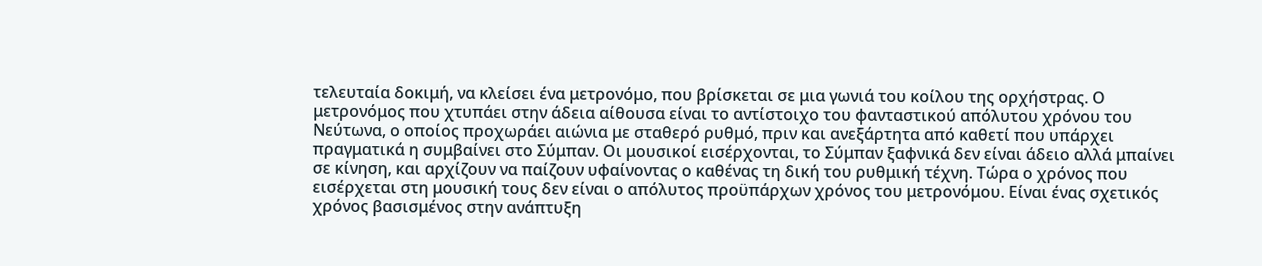τελευταία δοκιμή, να κλείσει ένα μετρονόμο, που βρίσκεται σε μια γωνιά του κοίλου της ορχήστρας. Ο μετρονόμος που χτυπάει στην άδεια αίθουσα είναι το αντίστοιχο του φανταστικού απόλυτου χρόνου του Νεύτωνα, ο οποίος προχωράει αιώνια με σταθερό ρυθμό, πριν και ανεξάρτητα από καθετί που υπάρχει πραγματικά η συμβαίνει στο Σύμπαν. Οι μουσικοί εισέρχονται, το Σύμπαν ξαφνικά δεν είναι άδειο αλλά μπαίνει σε κίνηση, και αρχίζουν να παίζουν υφαίνοντας ο καθένας τη δική του ρυθμική τέχνη. Τώρα ο χρόνος που εισέρχεται στη μουσική τους δεν είναι ο απόλυτος προϋπάρχων χρόνος του μετρονόμου. Είναι ένας σχετικός χρόνος βασισμένος στην ανάπτυξη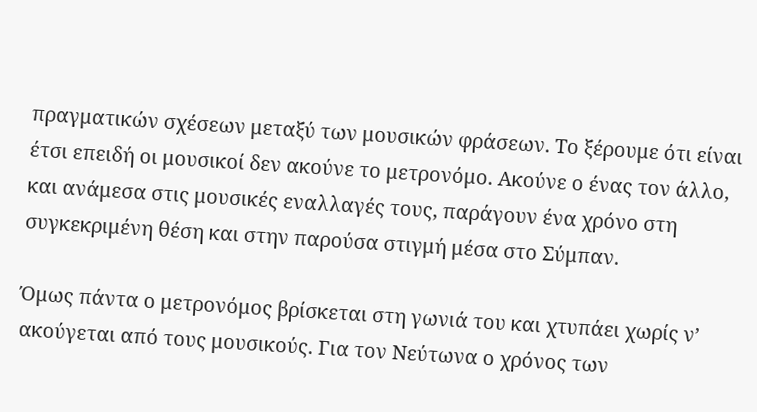πραγματικών σχέσεων μεταξύ των μουσικών φράσεων. Το ξέρουμε ότι είναι έτσι επειδή οι μουσικοί δεν ακούνε το μετρονόμο. Ακούνε ο ένας τον άλλο, και ανάμεσα στις μουσικές εναλλαγές τους, παράγουν ένα χρόνο στη συγκεκριμένη θέση και στην παρούσα στιγμή μέσα στο Σύμπαν.

Όμως πάντα ο μετρονόμος βρίσκεται στη γωνιά του και χτυπάει χωρίς ν’ ακούγεται από τους μουσικούς. Για τον Νεύτωνα ο χρόνος των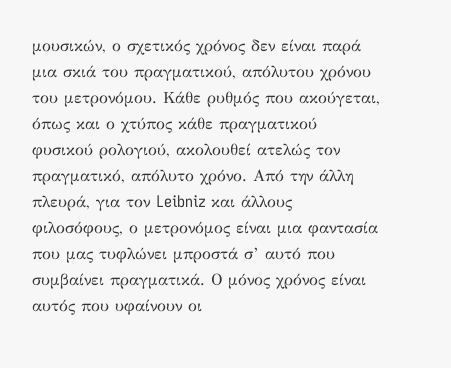μουσικών, ο σχετικός χρόνος δεν είναι παρά μια σκιά του πραγματικού, απόλυτου χρόνου του μετρονόμου. Κάθε ρυθμός που ακούγεται, όπως και ο χτύπος κάθε πραγματικού φυσικού ρολογιού, ακολουθεί ατελώς τον πραγματικό, απόλυτο χρόνο. Από την άλλη πλευρά, για τον Leibniz και άλλους φιλοσόφους, ο μετρονόμος είναι μια φαντασία που μας τυφλώνει μπροστά σ’ αυτό που συμβαίνει πραγματικά. Ο μόνος χρόνος είναι αυτός που υφαίνουν οι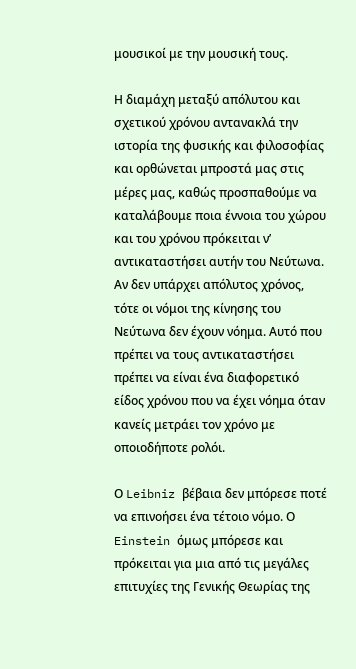μουσικοί με την μουσική τους.

Η διαμάχη μεταξύ απόλυτου και σχετικού χρόνου αντανακλά την ιστορία της φυσικής και φιλοσοφίας και ορθώνεται μπροστά μας στις μέρες μας, καθώς προσπαθούμε να καταλάβουμε ποια έννοια του χώρου και του χρόνου πρόκειται ν’ αντικαταστήσει αυτήν του Νεύτωνα. Αν δεν υπάρχει απόλυτος χρόνος, τότε οι νόμοι της κίνησης του Νεύτωνα δεν έχουν νόημα. Αυτό που πρέπει να τους αντικαταστήσει πρέπει να είναι ένα διαφορετικό είδος χρόνου που να έχει νόημα όταν κανείς μετράει τον χρόνο με οποιοδήποτε ρολόι.

Ο Leibniz βέβαια δεν μπόρεσε ποτέ να επινοήσει ένα τέτοιο νόμο. Ο Einstein όμως μπόρεσε και πρόκειται για μια από τις μεγάλες επιτυχίες της Γενικής Θεωρίας της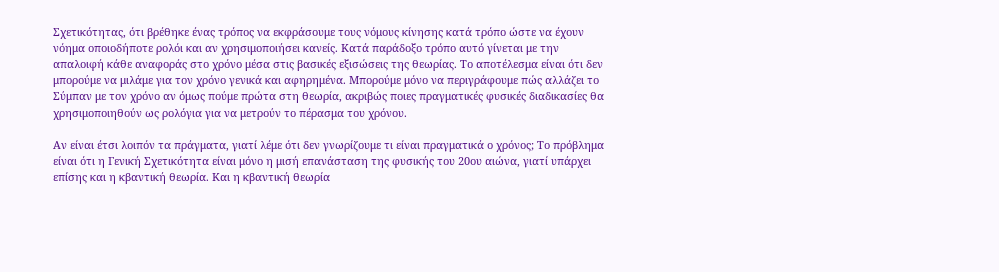Σχετικότητας, ότι βρέθηκε ένας τρόπος να εκφράσουμε τους νόμους κίνησης κατά τρόπο ώστε να έχουν νόημα οποιοδήποτε ρολόι και αν χρησιμοποιήσει κανείς. Κατά παράδοξο τρόπο αυτό γίνεται με την απαλοιφή κάθε αναφοράς στο χρόνο μέσα στις βασικές εξισώσεις της θεωρίας. Το αποτέλεσμα είναι ότι δεν μπορούμε να μιλάμε για τον χρόνο γενικά και αφηρημένα. Μπορούμε μόνο να περιγράφουμε πώς αλλάζει το Σύμπαν με τον χρόνο αν όμως πούμε πρώτα στη θεωρία, ακριβώς ποιες πραγματικές φυσικές διαδικασίες θα χρησιμοποιηθούν ως ρολόγια για να μετρούν το πέρασμα του χρόνου.

Αν είναι έτσι λοιπόν τα πράγματα, γιατί λέμε ότι δεν γνωρίζουμε τι είναι πραγματικά ο χρόνος; Το πρόβλημα είναι ότι η Γενική Σχετικότητα είναι μόνο η μισή επανάσταση της φυσικής του 20ου αιώνα, γιατί υπάρχει επίσης και η κβαντική θεωρία. Και η κβαντική θεωρία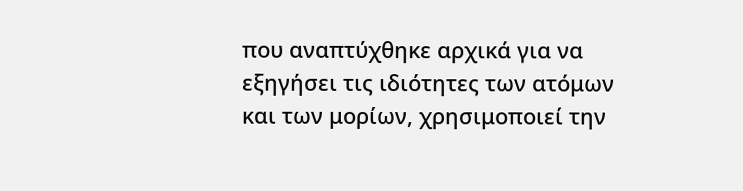που αναπτύχθηκε αρχικά για να εξηγήσει τις ιδιότητες των ατόμων και των μορίων, χρησιμοποιεί την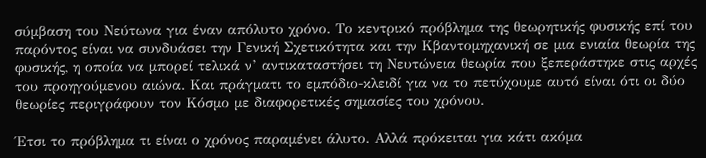σύμβαση του Νεύτωνα για έναν απόλυτο χρόνο. Το κεντρικό πρόβλημα της θεωρητικής φυσικής επί του παρόντος είναι να συνδυάσει την Γενική Σχετικότητα και την Κβαντομηχανική σε μια ενιαία θεωρία της φυσικής, η οποία να μπορεί τελικά ν’ αντικαταστήσει τη Νευτώνεια θεωρία που ξεπεράστηκε στις αρχές του προηγούμενου αιώνα. Και πράγματι το εμπόδιο-κλειδί για να το πετύχουμε αυτό είναι ότι οι δύο θεωρίες περιγράφουν τον Κόσμο με διαφορετικές σημασίες του χρόνου.

Έτσι το πρόβλημα τι είναι ο χρόνος παραμένει άλυτο. Αλλά πρόκειται για κάτι ακόμα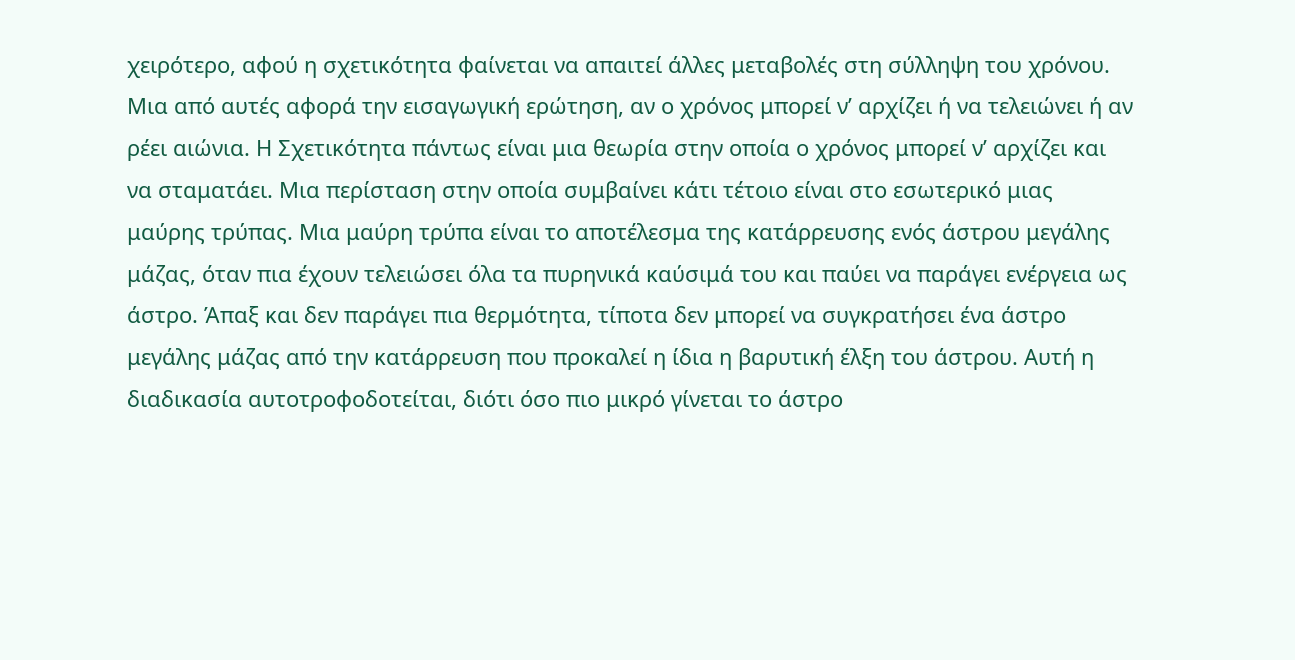χειρότερο, αφού η σχετικότητα φαίνεται να απαιτεί άλλες μεταβολές στη σύλληψη του χρόνου. Μια από αυτές αφορά την εισαγωγική ερώτηση, αν ο χρόνος μπορεί ν’ αρχίζει ή να τελειώνει ή αν ρέει αιώνια. Η Σχετικότητα πάντως είναι μια θεωρία στην οποία ο χρόνος μπορεί ν’ αρχίζει και να σταματάει. Μια περίσταση στην οποία συμβαίνει κάτι τέτοιο είναι στο εσωτερικό μιας μαύρης τρύπας. Μια μαύρη τρύπα είναι το αποτέλεσμα της κατάρρευσης ενός άστρου μεγάλης μάζας, όταν πια έχουν τελειώσει όλα τα πυρηνικά καύσιμά του και παύει να παράγει ενέργεια ως άστρο. Άπαξ και δεν παράγει πια θερμότητα, τίποτα δεν μπορεί να συγκρατήσει ένα άστρο μεγάλης μάζας από την κατάρρευση που προκαλεί η ίδια η βαρυτική έλξη του άστρου. Αυτή η διαδικασία αυτοτροφοδοτείται, διότι όσο πιο μικρό γίνεται το άστρο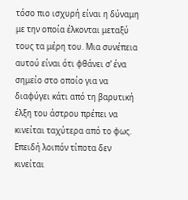τόσο πιο ισχυρή είναι η δύναμη με την οποία έλκονται μεταξύ τους τα μέρη του. Μια συνέπεια αυτού είναι ότι φθάνει σ’ ένα σημείο στο οποίο για να διαφύγει κάτι από τη βαρυτική έλξη του άστρου πρέπει να κινείται ταχύτερα από το φως. Επειδή λοιπόν τίποτα δεν κινείται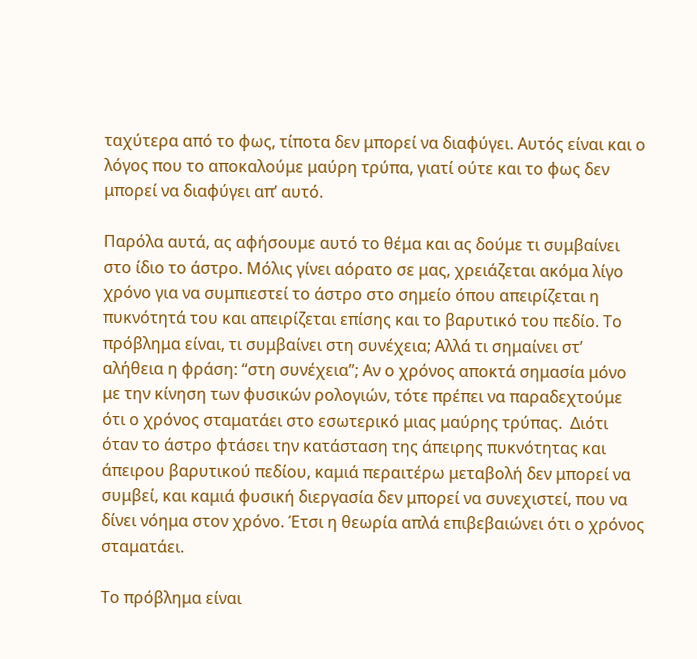ταχύτερα από το φως, τίποτα δεν μπορεί να διαφύγει. Αυτός είναι και ο λόγος που το αποκαλούμε μαύρη τρύπα, γιατί ούτε και το φως δεν μπορεί να διαφύγει απ’ αυτό.

Παρόλα αυτά, ας αφήσουμε αυτό το θέμα και ας δούμε τι συμβαίνει στο ίδιο το άστρο. Μόλις γίνει αόρατο σε μας, χρειάζεται ακόμα λίγο χρόνο για να συμπιεστεί το άστρο στο σημείο όπου απειρίζεται η πυκνότητά του και απειρίζεται επίσης και το βαρυτικό του πεδίο. Το πρόβλημα είναι, τι συμβαίνει στη συνέχεια; Αλλά τι σημαίνει στ’ αλήθεια η φράση: “στη συνέχεια”; Αν ο χρόνος αποκτά σημασία μόνο με την κίνηση των φυσικών ρολογιών, τότε πρέπει να παραδεχτούμε ότι ο χρόνος σταματάει στο εσωτερικό μιας μαύρης τρύπας.  Διότι όταν το άστρο φτάσει την κατάσταση της άπειρης πυκνότητας και άπειρου βαρυτικού πεδίου, καμιά περαιτέρω μεταβολή δεν μπορεί να συμβεί, και καμιά φυσική διεργασία δεν μπορεί να συνεχιστεί, που να δίνει νόημα στον χρόνο. Έτσι η θεωρία απλά επιβεβαιώνει ότι ο χρόνος σταματάει.

Το πρόβλημα είναι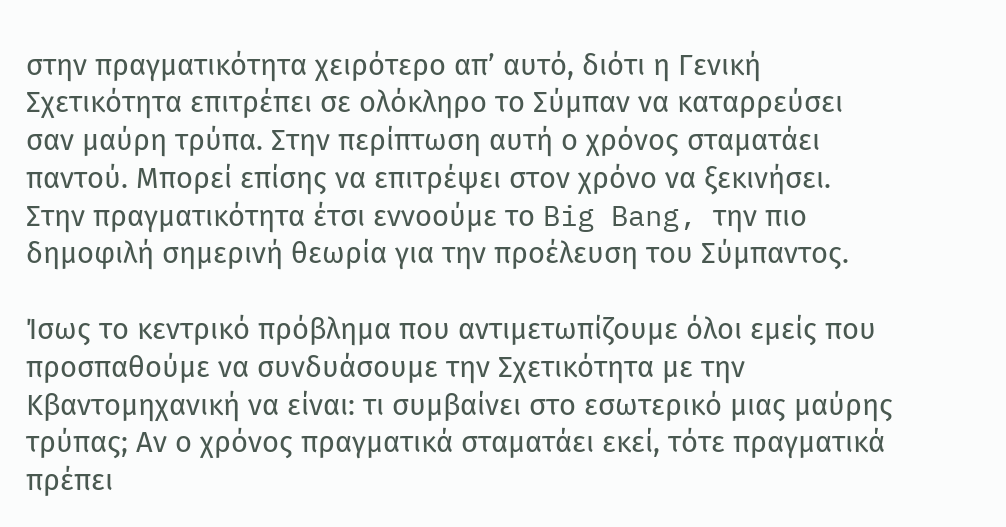στην πραγματικότητα χειρότερο απ’ αυτό, διότι η Γενική Σχετικότητα επιτρέπει σε ολόκληρο το Σύμπαν να καταρρεύσει σαν μαύρη τρύπα. Στην περίπτωση αυτή ο χρόνος σταματάει παντού. Μπορεί επίσης να επιτρέψει στον χρόνο να ξεκινήσει. Στην πραγματικότητα έτσι εννοούμε το Big Bang, την πιο δημοφιλή σημερινή θεωρία για την προέλευση του Σύμπαντος.

Ίσως το κεντρικό πρόβλημα που αντιμετωπίζουμε όλοι εμείς που προσπαθούμε να συνδυάσουμε την Σχετικότητα με την Κβαντομηχανική να είναι: τι συμβαίνει στο εσωτερικό μιας μαύρης τρύπας; Αν ο χρόνος πραγματικά σταματάει εκεί, τότε πραγματικά πρέπει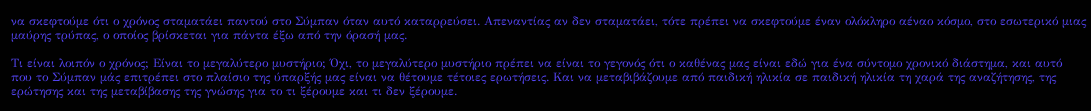να σκεφτούμε ότι ο χρόνος σταματάει παντού στο Σύμπαν όταν αυτό καταρρεύσει. Απεναντίας αν δεν σταματάει, τότε πρέπει να σκεφτούμε έναν ολόκληρο αέναο κόσμο, στο εσωτερικό μιας μαύρης τρύπας, ο οποίος βρίσκεται για πάντα έξω από την όρασή μας.

Τι είναι λοιπόν ο χρόνος; Είναι το μεγαλύτερο μυστήριο; Όχι, το μεγαλύτερο μυστήριο πρέπει να είναι το γεγονός ότι ο καθένας μας είναι εδώ για ένα σύντομο χρονικό διάστημα, και αυτό που το Σύμπαν μάς επιτρέπει στο πλαίσιο της ύπαρξής μας είναι να θέτουμε τέτοιες ερωτήσεις. Και να μεταβιβάζουμε από παιδική ηλικία σε παιδική ηλικία τη χαρά της αναζήτησης, της ερώτησης και της μεταβίβασης της γνώσης για το τι ξέρουμε και τι δεν ξέρουμε.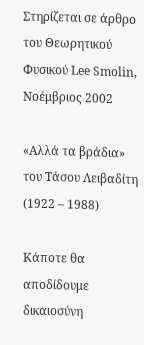Στηρίζεται σε άρθρο του Θεωρητικού Φυσικού Lee Smolin, Νοέμβριος 2002

«Αλλά τα βράδια» του Τάσου Λειβαδίτη (1922 – 1988)

Κάποτε θα αποδίδουμε δικαιοσύνη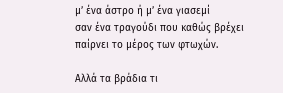μ’ ένα άστρο ή μ’ ένα γιασεμί
σαν ένα τραγούδι που καθώς βρέχει
παίρνει το μέρος των φτωχών.

Αλλά τα βράδια τι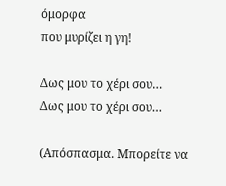όμορφα
που μυρίζει η γη!

Δως μου το χέρι σου…
Δως μου το χέρι σου…

(Απόσπασμα. Μπορείτε να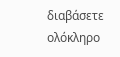διαβάσετε ολόκληρο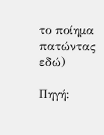το ποίημα πατώντας εδώ)

Πηγή: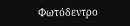Φωτόδεντρο